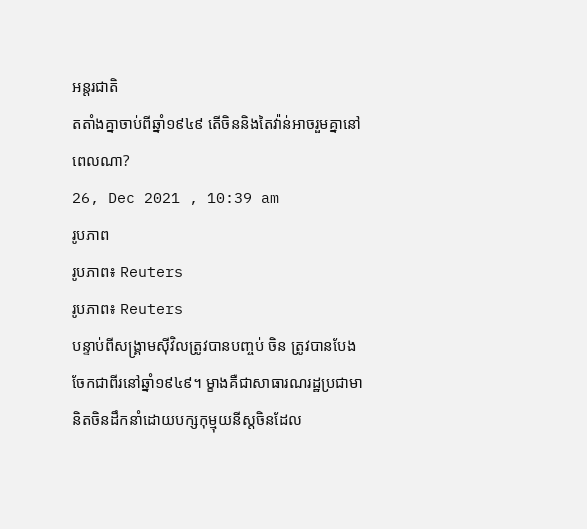អន្តរជាតិ
តតាំងគ្នាចាប់ពីឆ្នាំ១៩៤៩ តើចិននិងតៃវ៉ាន់អាចរួមគ្នានៅពេលណា?
26, Dec 2021 , 10:39 am
រូបភាព
រូបភាព៖ Reuters
រូបភាព៖ Reuters
បន្ទាប់ពីសង្រ្គាមស៊ីវិលត្រូវបានបញ្ចប់ ចិន ត្រូវបានបែងចែកជាពីរនៅឆ្នាំ១៩៤៩។ ម្ខាងគឺជាសាធារណរដ្ឋប្រជាមានិតចិនដឹកនាំដោយបក្សកុម្មុយនីស្តចិនដែល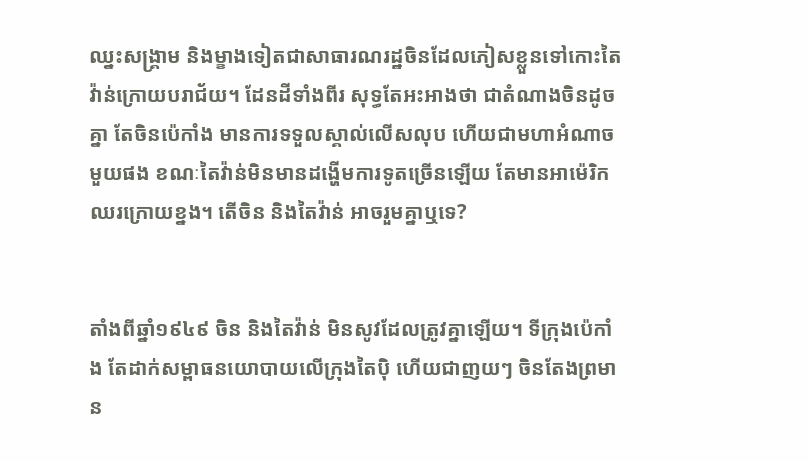ឈ្នះសង្រ្គាម និងម្ខាងទៀតជាសាធារណរដ្ឋចិនដែលភៀសខ្លួនទៅកោះតៃវ៉ាន់ក្រោយបរាជ័យ។ ដែនដីទាំងពីរ សុទ្ធតែអះអាងថា ជាតំណាងចិនដូចគ្នា តែចិនប៉េកាំង មានការទទួលស្គាល់លើសលុប ហើយជាមហាអំណាចមួយផង ខណៈតៃវ៉ាន់មិនមានដង្ហើមការទូតច្រើនឡើយ តែមានអាម៉េរិកឈរក្រោយខ្នង។ តើចិន និងតៃវ៉ាន់ អាចរួមគ្នាឬទេ?


តាំងពីឆ្នាំ១៩៤៩ ចិន និងតៃវ៉ាន់ មិនសូវដែលត្រូវគ្នាឡើយ។ ទីក្រុងប៉េកាំង តែដាក់សម្ពាធនយោបាយលើក្រុងតៃប៉ិ ហើយជាញយៗ ចិនតែងព្រមាន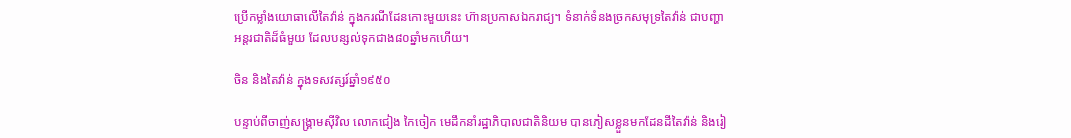ប្រើកម្លាំងយោធាលើតៃវ៉ាន់ ក្នុងករណីដែនកោះមួយនេះ ហ៊ានប្រកាសឯករាជ្យ។ ទំនាក់ទំនងច្រកសមុទ្រតៃវ៉ាន់ ជាបញ្ហាអន្តរជាតិដ៏ធំមួយ ដែលបន្សល់ទុកជាង៨០ឆ្នាំមកហើយ។

ចិន និងតៃវ៉ាន់ ក្នុងទសវត្សរ៍ឆ្នាំ១៩៥០

បន្ទាប់ពីចាញ់សង្រ្គាមស៊ីវិល លោកជៀង កៃចៀក មេដឹកនាំរដ្ឋាភិបាលជាតិនិយម បានភៀសខ្លួនមកដែនដីតៃវ៉ាន់ និងរៀ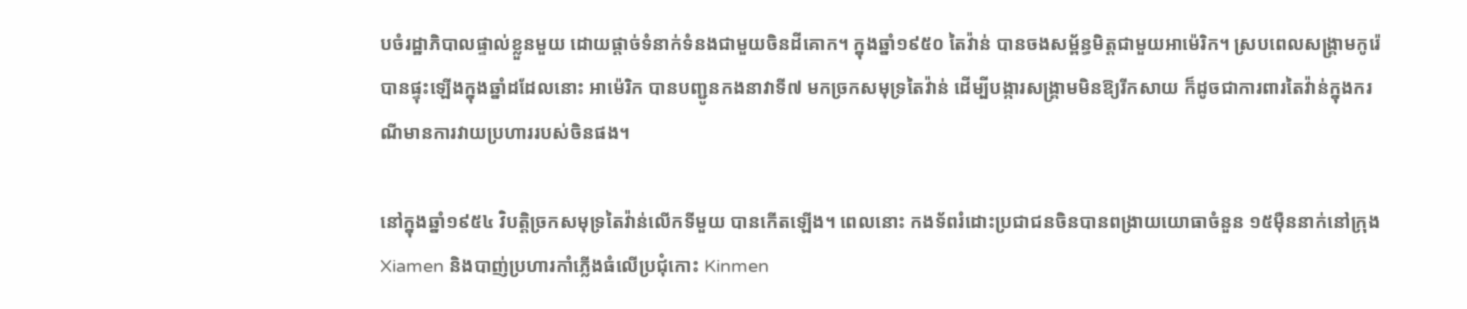បចំរដ្ឋាភិបាលផ្ទាល់ខ្លួនមួយ ដោយផ្តាច់ទំនាក់ទំនងជាមួយចិនដីគោក។ ក្នុងឆ្នាំ១៩៥០ តៃវ៉ាន់ បានចងសម្ព័ន្ធមិត្តជាមួយអាម៉េរិក។ ស្របពេលសង្រ្គាមកូរ៉េបានផ្ទុះឡើងក្នុងឆ្នាំដដែលនោះ អាម៉េរិក បានបញ្ជូនកងនាវាទី៧ មកច្រកសមុទ្រតៃវ៉ាន់ ដើម្បីបង្ការសង្រ្គាមមិនឱ្យរីកសាយ ក៏ដូចជាការពារតៃវ៉ាន់ក្នុងករណីមានការវាយប្រហាររបស់ចិនផង។

នៅក្នុងឆ្នាំ១៩៥៤ វិបត្តិច្រកសមុទ្រតៃវ៉ាន់លើកទីមួយ បានកើតឡើង។ ពេលនោះ កងទ័ពរំដោះប្រជាជនចិនបានពង្រាយយោធាចំនួន ១៥ម៉ឺននាក់នៅក្រុង Xiamen និងបាញ់ប្រហារកាំភ្លើងធំលើប្រជុំកោះ Kinmen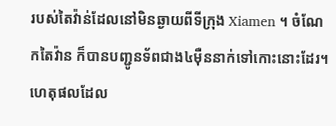របស់តៃវ៉ាន់ដែលនៅមិនឆ្ងាយពីទីក្រុង Xiamen ។ ចំណែកតៃវ៉ាន ក៏បានបញ្ជូនទ័ពជាង៤ម៉ឺននាក់ទៅកោះនោះដែរ។ ហេតុផលដែល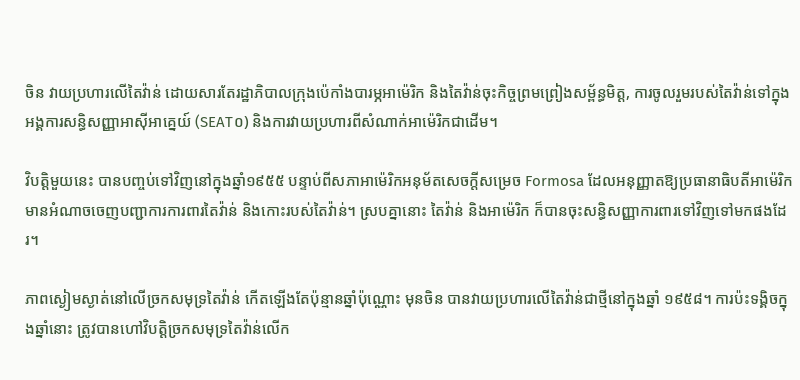ចិន វាយប្រហារលើតៃវ៉ាន់ ដោយសារតែរដ្ឋាភិបាលក្រុងប៉េកាំងបារម្ភអាម៉េរិក និងតៃវ៉ាន់ចុះកិច្ចព្រមព្រៀងសម្ព័ន្ធមិត្ត, ការចូលរួមរបស់តៃវ៉ាន់ទៅក្នុងអង្គការសន្ធិសញ្ញាអាស៊ីអាគ្នេយ៍ (SEAT០) និងការវាយប្រហារពីសំណាក់អាម៉េរិកជាដើម។

វិបត្តិមួយនេះ បានបញ្ចប់ទៅវិញនៅក្នុងឆ្នាំ១៩៥៥ បន្ទាប់ពីសភាអាម៉េរិកអនុម័តសេចក្តីសម្រេច Formosa ដែលអនុញ្ញាតឱ្យប្រធានាធិបតីអាម៉េរិកមានអំណាចចេញបញ្ជាការការពារតៃវ៉ាន់ និងកោះរបស់តៃវ៉ាន់។ ស្របគ្នានោះ តៃវ៉ាន់ និងអាម៉េរិក ក៏បានចុះសន្ធិសញ្ញាការពារទៅវិញទៅមកផងដែរ។

ភាពស្ងៀមស្ងាត់នៅលើច្រកសមុទ្រតៃវ៉ាន់ កើតឡើងតែប៉ុន្មានឆ្នាំប៉ុណ្ណោះ មុនចិន បានវាយប្រហារលើតៃវ៉ាន់ជាថ្មីនៅក្នុងឆ្នាំ ១៩៥៨។ ការប៉ះទង្គិចក្នុងឆ្នាំនោះ ត្រូវបានហៅវិបត្តិច្រកសមុទ្រតៃវ៉ាន់លើក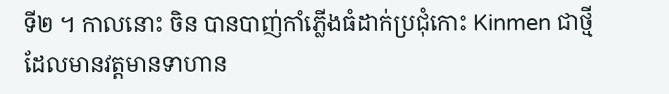ទី២ ។ កាលនោះ ចិន បានបាញ់កាំភ្លើងធំដាក់ប្រជុំកោះ Kinmen ជាថ្មី ដែលមានវត្តមានទាហាន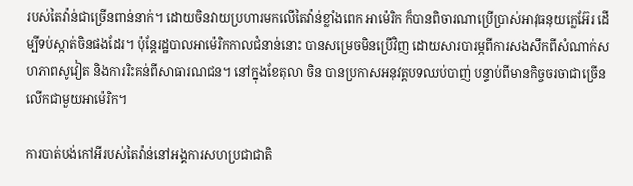របស់តៃវ៉ាន់ជាច្រើនពាន់នាក់។ ដោយចិនវាយប្រហារមកលើតៃវ៉ាន់ខ្លាំងពេក អាម៉េរិក ក៏បានពិចារណាប្រើប្រាស់អាវុធនុយក្លេអ៊ែរ ដើម្បីទប់ស្កាត់ចិនផងដែរ។ ប៉ុន្តែរដ្ឋបាលអាម៉េរិកកាលជំនាន់នោះ បានសម្រេចមិនប្រើវិញ ដោយសារបារម្ភពីការសងសឹកពីសំណាក់សហភាពសូវៀត និងការរិះគន់ពីសាធារណជន។ នៅក្នុងខែតុលា ចិន បានប្រកាសអនុវត្តបទឈប់បាញ់ បន្ទាប់ពីមានកិច្ចចរចាជាច្រើនលើកជាមួយអាម៉េរិក។

ការបាត់បង់កៅអីរបស់តៃវ៉ាន់នៅអង្គការសហប្រជាជាតិ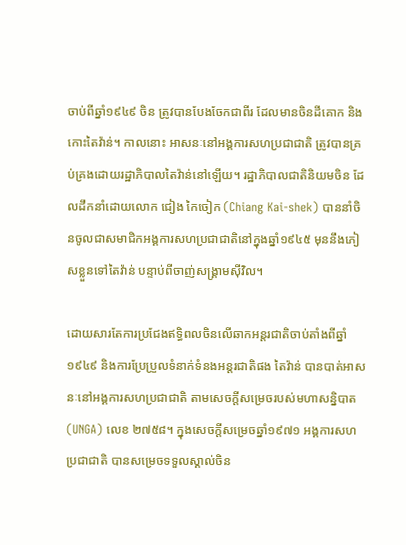ចាប់ពីឆ្នាំ១៩៤៩ ចិន ត្រូវបានបែងចែកជាពីរ ដែលមានចិនដីគោក និងកោះតៃវ៉ាន់។ កាលនោះ អាសនៈនៅអង្គការសហប្រជាជាតិ ត្រូវបានគ្រប់គ្រងដោយរដ្ឋាភិបាលតៃវ៉ាន់នៅឡើយ។ រដ្ឋាភិបាលជាតិនិយមចិន ដែលដឹកនាំដោយលោក ជៀង កៃចៀក (Chiang Kai-shek) បាននាំចិនចូលជាសមាជិកអង្គការសហប្រជាជាតិនៅក្នុងឆ្នាំ១៩៤៥ មុននឹងភៀសខ្លួនទៅតៃវ៉ាន់ បន្ទាប់ពីចាញ់សង្រ្គាមស៊ីវិល។

ដោយសារតែការប្រជែងឥទ្ធិពលចិនលើឆាកអន្តរជាតិចាប់តាំងពីឆ្នាំ១៩៤៩ និងការប្រែប្រួលទំនាក់ទំនងអន្តរជាតិផង តៃវ៉ាន់ បានបាត់អាសនៈនៅអង្គការសហប្រជាជាតិ តាមសេចក្តីសម្រេចរបស់មហាសន្និបាត (UNGA) លេខ ២៧៥៨។ ក្នុងសេចក្តីសម្រេចឆ្នាំ១៩៧១ អង្គការសហប្រជាជាតិ បានសម្រេចទទួលស្គាល់ចិន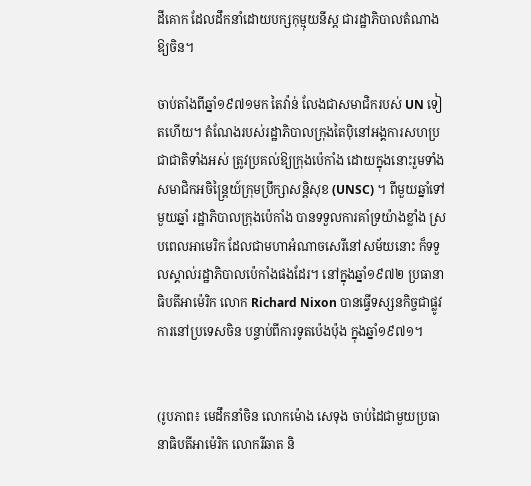ដីគោក ដែលដឹកនាំដោយបក្សកុម្មុយនីស្ត ជារដ្ឋាភិបាលតំណាងឱ្យចិន។

ចាប់តាំងពីឆ្នាំ១៩៧១មក តៃវ៉ាន់ លែងជាសមាជិករបស់ UN ទៀតហើយ។ តំណែងរបស់រដ្ឋាភិបាលក្រុងតៃប៉ិនៅអង្គការសហប្រជាជាតិទាំងអស់ ត្រូវប្រគល់ឱ្យក្រុងប៉េកាំង ដោយក្នុងនោះរួមទាំងសមាជិកអចិន្រ្តៃយ៍ក្រុមប្រឹក្សាសន្តិសុខ (UNSC) ។ ពីមួយឆ្នាំទៅមួយឆ្នាំ រដ្ឋាភិបាលក្រុងប៉េកាំង បានទទួលការគាំទ្រយ៉ាងខ្លាំង ស្របពេលអាមេរិក ដែលជាមហាអំណាចសេរីនៅសម័យនោះ ក៏ទទួលស្គាល់រដ្ឋាភិបាលប៉េកាំងផងដែរ។ នៅក្នុងឆ្នាំ១៩៧២ ប្រធានាធិបតីអាម៉េរិក លោក Richard Nixon បានធ្វើទស្សនកិច្ចជាផ្លូវការនៅប្រទេសចិន បន្ទាប់ពីការទូតប៉េងប៉ុង ក្នុងឆ្នាំ១៩៧១។


(រូបភាព៖ មេដឹកនាំចិន លោកម៉ោង សេទុង ចាប់ដៃជាមួយប្រធានាធិបតីអាម៉េរិក លោករីឆាត និ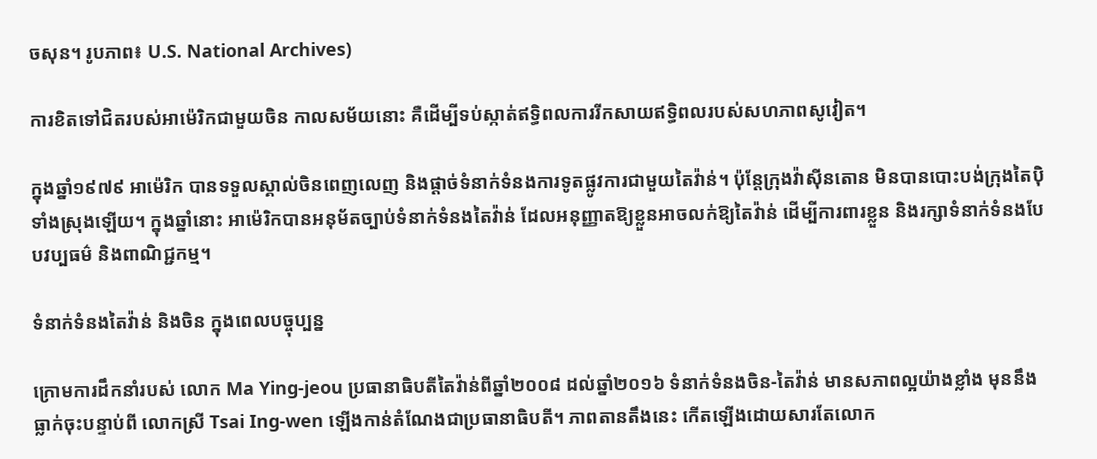ចសុន។ រូបភាព៖ U.S. National Archives)

ការខិតទៅជិតរបស់អាម៉េរិកជាមួយចិន កាលសម័យនោះ គឺដើម្បីទប់ស្កាត់ឥទ្ធិពលការរីកសាយឥទ្ធិពលរបស់សហភាពសូវៀត។

ក្នុងឆ្នាំ១៩៧៩ អាម៉េរិក បានទទួលស្គាល់ចិនពេញលេញ និងផ្តាច់ទំនាក់ទំនងការទូតផ្លូវការជាមួយតៃវ៉ាន់។ ប៉ុន្តែក្រុងវ៉ាស៊ីនតោន មិនបានបោះបង់ក្រុងតៃប៉ិទាំងស្រុងឡើយ។ ក្នុងឆ្នាំនោះ អាម៉េរិកបានអនុម័តច្បាប់ទំនាក់ទំនងតៃវ៉ាន់ ដែលអនុញ្ញាតឱ្យខ្លួនអាចលក់ឱ្យតៃវ៉ាន់ ដើម្បីការពារខ្លួន និងរក្សាទំនាក់ទំនងបែបវប្បធម៌ និងពាណិជ្ជកម្ម។

ទំនាក់ទំនងតៃវ៉ាន់ និងចិន ក្នុងពេលបច្ចុប្បន្ន

ក្រោមការដឹកនាំរបស់ លោក Ma Ying-jeou ប្រធានាធិបតីតៃវ៉ាន់ពីឆ្នាំ២០០៨ ដល់ឆ្នាំ២០១៦ ទំនាក់ទំនងចិន-តៃវ៉ាន់ មានសភាពល្អយ៉ាងខ្លាំង មុននឹងធ្លាក់ចុះបន្ទាប់ពី លោកស្រី Tsai Ing-wen ឡើងកាន់តំណែងជាប្រធានាធិបតី។ ភាពតានតឹងនេះ កើតឡើងដោយសារតែលោក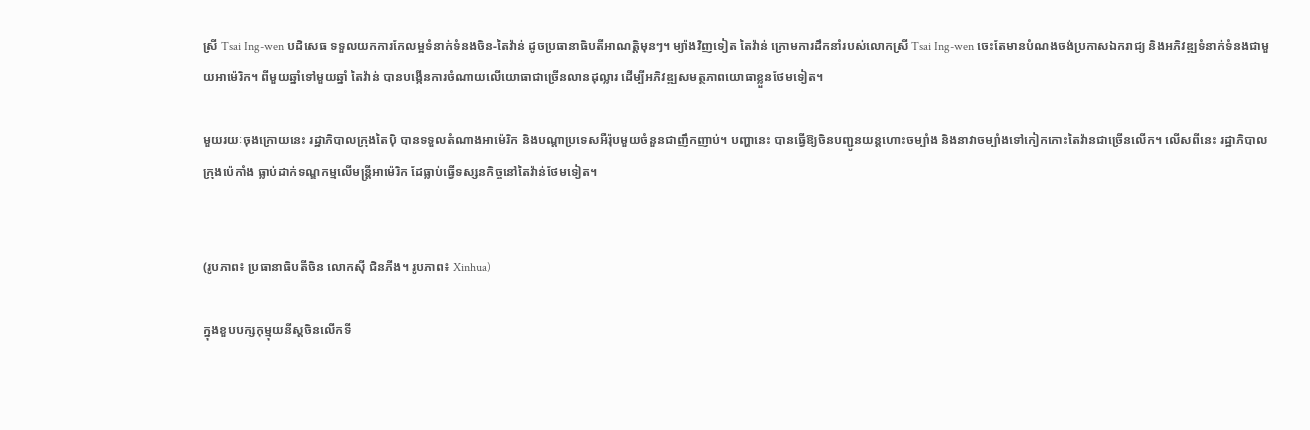ស្រី Tsai Ing-wen បដិសេធ ទទួលយកការកែលម្អទំនាក់ទំនងចិន-តៃវ៉ាន់ ដូចប្រធានាធិបតីអាណត្តិមុនៗ។ ម្យ៉ាងវិញទៀត តៃវ៉ាន់ ក្រោមការដឹកនាំរបស់លោកស្រី Tsai Ing-wen ចេះតែមានបំណងចង់ប្រកាសឯករាជ្យ និងអភិវឌ្ឍទំនាក់ទំនងជាមួយអាម៉េរិក។ ពីមួយឆ្នាំទៅមួយឆ្នាំ តៃវ៉ាន់ បានបង្កើនការចំណាយលើយោធាជាច្រើនលានដុល្លារ ដើម្បីអភិវឌ្ឍសមត្ថភាពយោធាខ្លួនថែមទៀត។

មួយរយៈចុងក្រោយនេះ រដ្ឋាភិបាលក្រុងតៃប៉ិ បានទទួលតំណាងអាម៉េរិក និងបណ្តាប្រទេសអឺរ៉ុបមួយចំនួនជាញឹកញាប់។ បញ្ហានេះ បានធ្វើឱ្យចិនបញ្ជូនយន្តហោះចម្បាំង និងនាវាចម្បាំងទៅកៀកកោះតៃវ៉ានជាច្រើនលើក។ លើសពីនេះ រដ្ឋាភិបាលក្រុងប៉េកាំង ធ្លាប់ដាក់ទណ្ឌកម្មលើមន្រ្តីអាម៉េរិក ដែធ្លាប់ធ្វើទស្សនកិច្ចនៅតៃវ៉ាន់ថែមទៀត។


(រូបភាព៖ ប្រធានាធិបតីចិន លោកស៊ី ជិនភីង។ រូបភាព៖ Xinhua)

ក្នុងខួបបក្សកុម្មុយនីស្តចិនលើកទី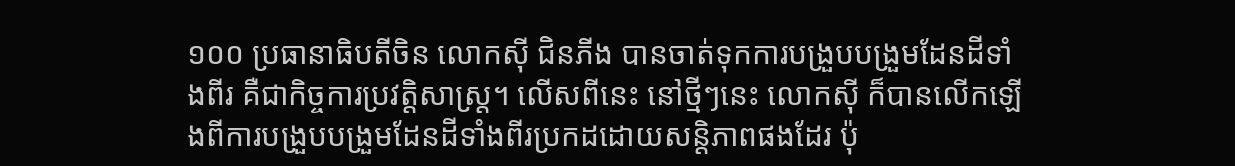១០០ ប្រធានាធិបតីចិន លោកស៊ី ជិនភីង បានចាត់ទុកការបង្រួបបង្រួមដែនដីទាំងពីរ គឺជាកិច្ចការប្រវត្តិសាស្រ្ត។ លើសពីនេះ នៅថ្មីៗនេះ លោកស៊ី ក៏បានលើកឡើងពីការបង្រួបបង្រួមដែនដីទាំងពីរប្រកដដោយសន្តិភាពផងដែរ ប៉ុ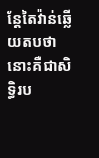ន្តែតៃវ៉ាន់ឆ្លើយតបថា នោះគឺជាសិទ្ធិរប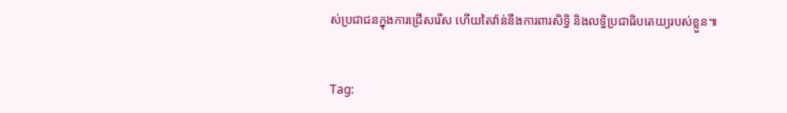ស់ប្រជាជនក្នុងការជ្រើសរើស ហើយតៃវ៉ាន់នឹងការពារសិទ្ធិ និងលទ្ធិប្រជាធិបតេយ្យរបស់ខ្លួន៕


Tag: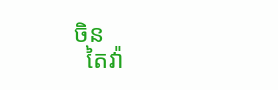ចិន
  តៃវ៉ា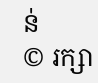ន់
© រក្សា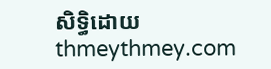សិទ្ធិដោយ thmeythmey.com